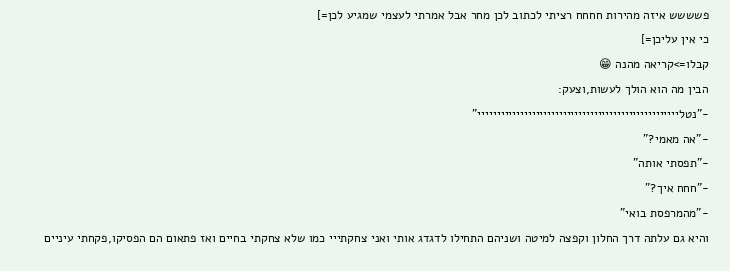פשששש איזה מהירות חחחח רציתי לכתוב לכן מחר אבל אמרתי לעצמי שמגיע לכן=]
כי אין עליכן=]
קבלו=>קריאה מהנה 😁
הבין מה הוא הולך לעשות,וצעק:
-"נטליייייייייייייייייייייייייייייייייייייייייייייייייייי"
-"אה מאמי?"
-"תפסתי אותה"
-"חחח איך?"
-"מהמרפסת בואי"
והיא גם עלתה דרך החלון וקפצה למיטה ושניהם התחילו לדגדג אותי ואני צחקתייי כמו שלא צחקתי בחיים ואז פתאום הם הפסיקו,פקחתי עיניים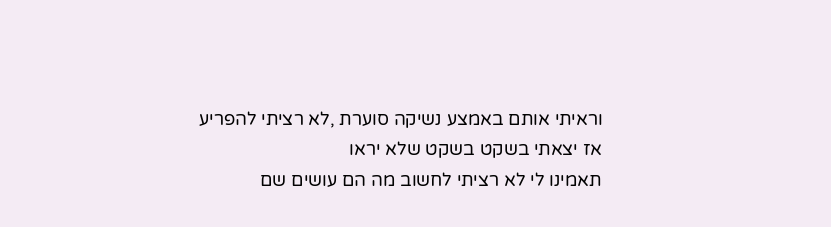וראיתי אותם באמצע נשיקה סוערת ,לא רציתי להפריע
אז יצאתי בשקט בשקט שלא יראו
תאמינו לי לא רציתי לחשוב מה הם עושים שם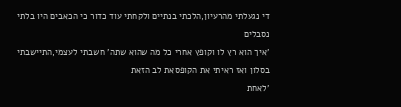די נגעלתי מהרעיון,הלכתי בנתיים ולקחתי עוד כדור כי הכאבים היו בלתי נסבלים
'איך הוא רץ לו וקופץ אחרי כל מה שהוא שתה' חשבתי לעצמי,התיישבתי בסלון ואז ראיתי את הקופסאת לב הזאת
'לאחת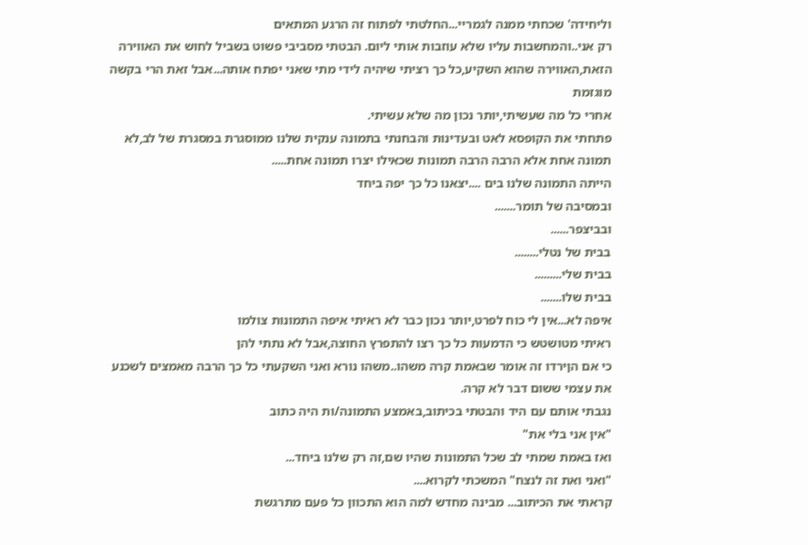וליחידה' שכחתי ממנה לגמריי...החלטתי לפתוח זה הרגע המתאים
רק אני..והמחשבות עליו שלא עוזבות אותי ליום. הבטתי מסביבי פשוט בשביל לחוש את האווירה הזאת,האווירה שהוא השקיע,כל כך רציתי שיהיה לידי מתי שאני יפתח אותה...אבל זאת הרי בקשה מוגזמת
אחרי כל מה שעשיתי,יותר נכון מה שלא עשיתי.
פתחתי את הקופסא לאט ובעדינות והבחנתי בתמונה ענקית שלנו ממוסגרת במסגרת של לב,לא תמונה אחת אלא הרבה הרבה תמונות שכאילו יצרו תמונה אחת.....
הייתה התמונה שלנו בים ....יצאנו כל כך יפה ביחד
ובמסיבה של תומר.......
ובביצפר......
בבית של נטלי........
בבית שלי.........
בבית שלו.......
איפה לא...אין לי כוח לפרט,יותר נכון כבר לא ראיתי איפה התמונות צולמו
ראיתי מטושטש כי הדמעות כל כך רצו להתפרץ החוצה,אבל לא נתתי להן
כי אם הןירדו זה אומר שבאמת קרה משהו..משהו נורא ואני השקעתי כל כך הרבה מאמצים לשכנע את עצמי ששום דבר לא קרה.
נגבתי אותם עם היד והבטתי בכיתוב,באמצע התמונה/ות היה כתוב
"אין אני בלי את"
ואז באמת שמתי לב שכל התמונות שהיו שם,זה רק שלנו ביחד...
"ואני ואת זה לנצח" המשכתי לקרוא....
קראתי את הכיתוב... מבינה מחדש למה הוא התכוון כל פעם מתרגשת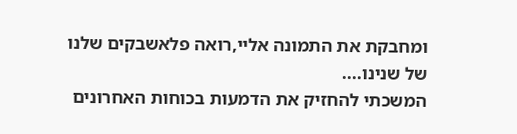ומחבקת את התמונה אליי,רואה פלאשבקים שלנו
של שנינו....
המשכתי להחזיק את הדמעות בכוחות האחרונים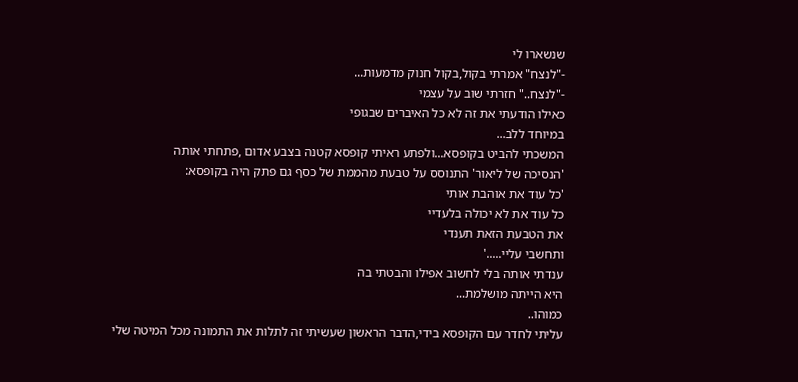שנשארו לי
-"לנצח" אמרתי בקול,בקול חנוק מדמעות...
-"לנצח.." חזרתי שוב על עצמי
כאילו הודעתי את זה לא כל האיברים שבגופי
במיוחד ללב...
המשכתי להביט בקופסא...ולפתע ראיתי קופסא קטנה בצבע אדום ,פתחתי אותה
'הנסיכה של ליאור' התנוסס על טבעת מהממת של כסף גם פתק היה בקופסא:
'כל עוד את אוהבת אותי
כל עוד את לא יכולה בלעדיי
את הטבעת הזאת תענדי
ותחשבי עליי.....'
ענדתי אותה בלי לחשוב אפילו והבטתי בה
היא הייתה מושלמת...
כמוהו..
עליתי לחדר עם הקופסא בידי,הדבר הראשון שעשיתי זה לתלות את התמונה מכל המיטה שלי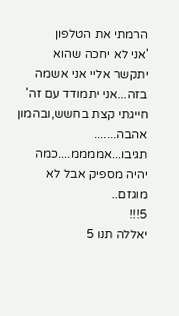הרמתי את הטלפון
'אני לא יחכה שהוא יתקשר אליי אני אשמה בזה...אני יתמודד עם זה'
חייגתי קצת בחשש,ובהמון אהבה.......
תגיבו...אממממ....כמה יהיה מספיק אבל לא מוגזם..
5!!!
יאללה תנו 5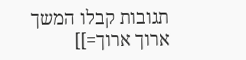תגובות קבלו המשך ארוך ארוך=]]